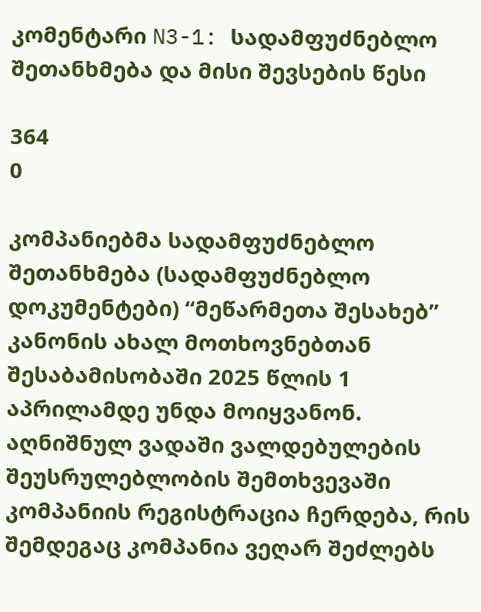კომენტარი N3-1: სადამფუძნებლო შეთანხმება და მისი შევსების წესი

364
0

კომპანიებმა სადამფუძნებლო შეთანხმება (სადამფუძნებლო დოკუმენტები) “მეწარმეთა შესახებ” კანონის ახალ მოთხოვნებთან შესაბამისობაში 2025 წლის 1 აპრილამდე უნდა მოიყვანონ. აღნიშნულ ვადაში ვალდებულების შეუსრულებლობის შემთხვევაში კომპანიის რეგისტრაცია ჩერდება, რის შემდეგაც კომპანია ვეღარ შეძლებს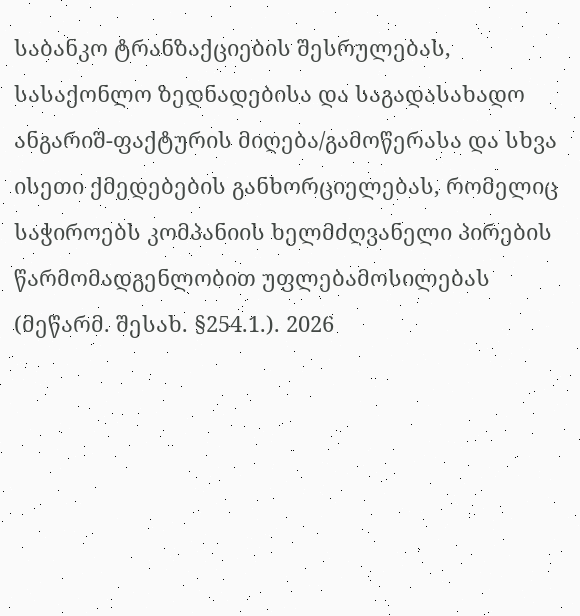საბანკო ტრანზაქციების შესრულებას, სასაქონლო ზედნადებისა და საგადასახადო ანგარიშ-ფაქტურის მიღება/გამოწერასა და სხვა ისეთი ქმედებების განხორციელებას, რომელიც საჭიროებს კომპანიის ხელმძღვანელი პირების წარმომადგენლობით უფლებამოსილებას (მეწარმ. შესახ. §254.1.). 2026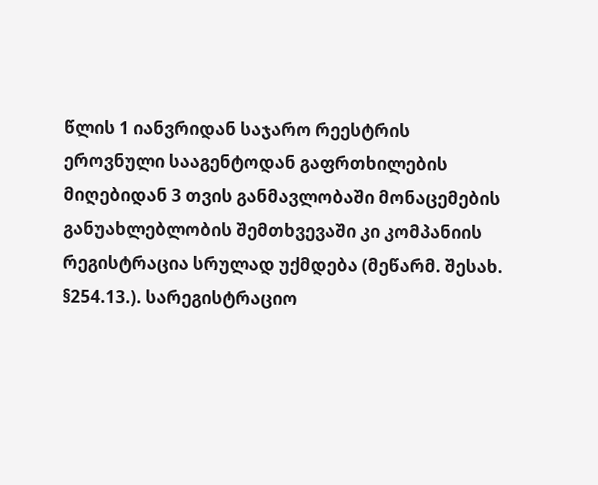წლის 1 იანვრიდან საჯარო რეესტრის ეროვნული სააგენტოდან გაფრთხილების მიღებიდან 3 თვის განმავლობაში მონაცემების განუახლებლობის შემთხვევაში კი კომპანიის რეგისტრაცია სრულად უქმდება (მეწარმ. შესახ. §254.13.). სარეგისტრაციო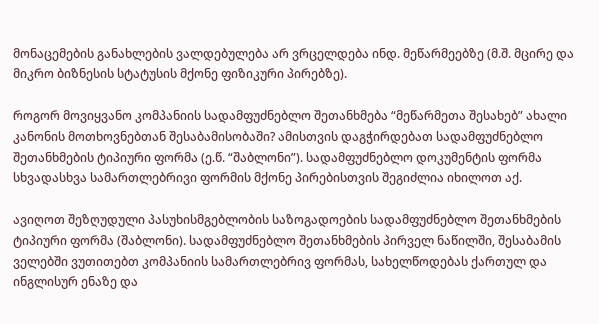მონაცემების განახლების ვალდებულება არ ვრცელდება ინდ. მეწარმეებზე (მ.შ. მცირე და მიკრო ბიზნესის სტატუსის მქონე ფიზიკური პირებზე).

როგორ მოვიყვანო კომპანიის სადამფუძნებლო შეთანხმება “მეწარმეთა შესახებ” ახალი კანონის მოთხოვნებთან შესაბამისობაში? ამისთვის დაგჭირდებათ სადამფუძნებლო შეთანხმების ტიპიური ფორმა (ე.წ. “შაბლონი”). სადამფუძნებლო დოკუმენტის ფორმა სხვადასხვა სამართლებრივი ფორმის მქონე პირებისთვის შეგიძლია იხილოთ აქ.

ავიღოთ შეზღუდული პასუხისმგებლობის საზოგადოების სადამფუძნებლო შეთანხმების ტიპიური ფორმა (შაბლონი). სადამფუძნებლო შეთანხმების პირველ ნაწილში, შესაბამის ველებში ვუთითებთ კომპანიის სამართლებრივ ფორმას, სახელწოდებას ქართულ და ინგლისურ ენაზე და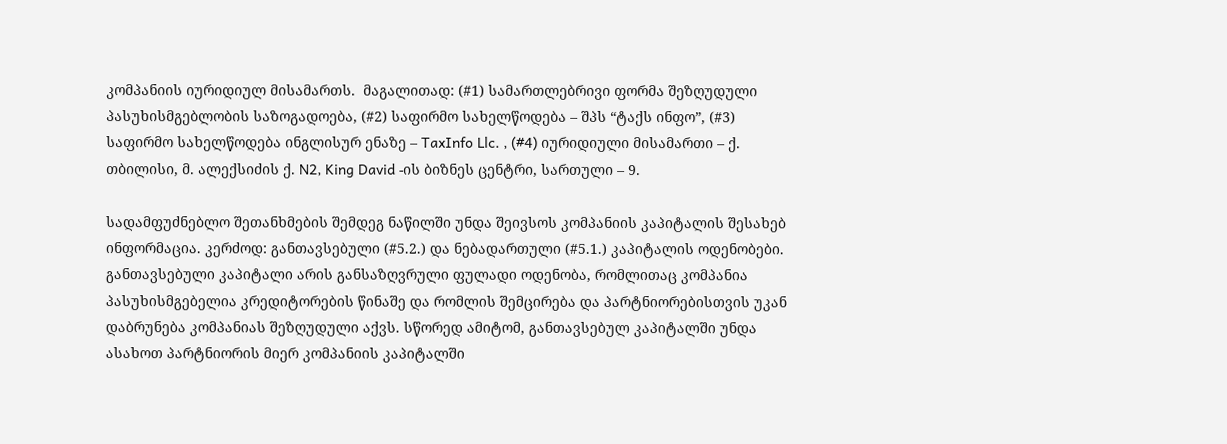კომპანიის იურიდიულ მისამართს.  მაგალითად: (#1) სამართლებრივი ფორმა შეზღუდული პასუხისმგებლობის საზოგადოება, (#2) საფირმო სახელწოდება – შპს “ტაქს ინფო”, (#3) საფირმო სახელწოდება ინგლისურ ენაზე – TaxInfo Llc. , (#4) იურიდიული მისამართი – ქ. თბილისი, მ. ალექსიძის ქ. N2, King David -ის ბიზნეს ცენტრი, სართული – 9.

სადამფუძნებლო შეთანხმების შემდეგ ნაწილში უნდა შეივსოს კომპანიის კაპიტალის შესახებ ინფორმაცია. კერძოდ: განთავსებული (#5.2.) და ნებადართული (#5.1.) კაპიტალის ოდენობები. განთავსებული კაპიტალი არის განსაზღვრული ფულადი ოდენობა, რომლითაც კომპანია პასუხისმგებელია კრედიტორების წინაშე და რომლის შემცირება და პარტნიორებისთვის უკან დაბრუნება კომპანიას შეზღუდული აქვს. სწორედ ამიტომ, განთავსებულ კაპიტალში უნდა ასახოთ პარტნიორის მიერ კომპანიის კაპიტალში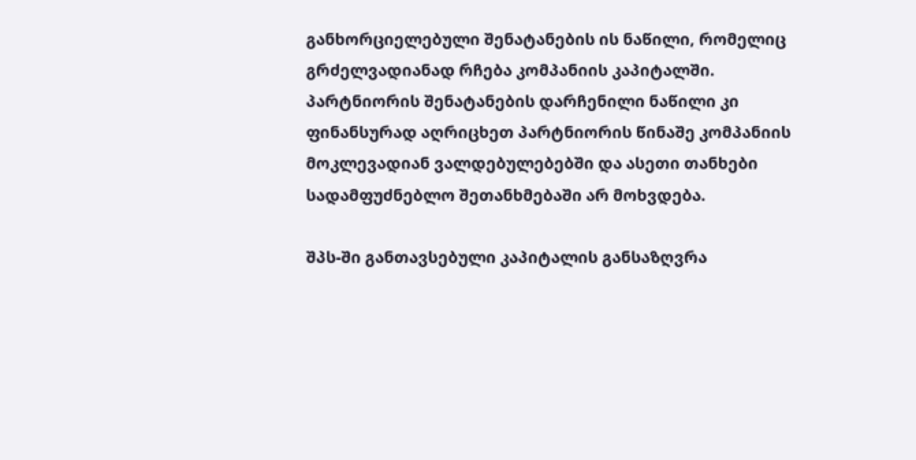განხორციელებული შენატანების ის ნაწილი, რომელიც გრძელვადიანად რჩება კომპანიის კაპიტალში. პარტნიორის შენატანების დარჩენილი ნაწილი კი ფინანსურად აღრიცხეთ პარტნიორის წინაშე კომპანიის მოკლევადიან ვალდებულებებში და ასეთი თანხები სადამფუძნებლო შეთანხმებაში არ მოხვდება.

შპს-ში განთავსებული კაპიტალის განსაზღვრა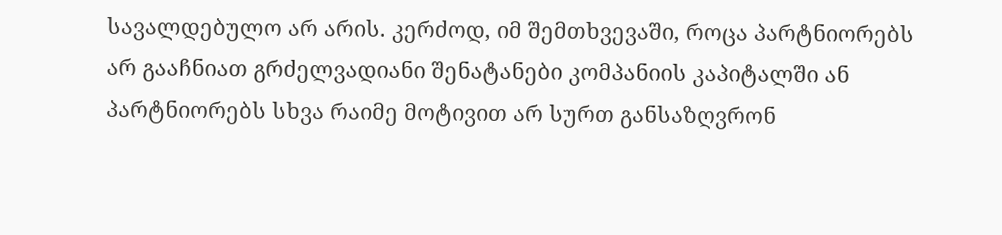სავალდებულო არ არის. კერძოდ, იმ შემთხვევაში, როცა პარტნიორებს არ გააჩნიათ გრძელვადიანი შენატანები კომპანიის კაპიტალში ან პარტნიორებს სხვა რაიმე მოტივით არ სურთ განსაზღვრონ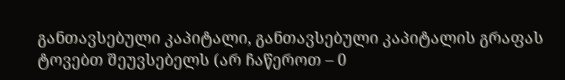განთავსებული კაპიტალი, განთავსებული კაპიტალის გრაფას ტოვებთ შეუვსებელს (არ ჩაწეროთ – 0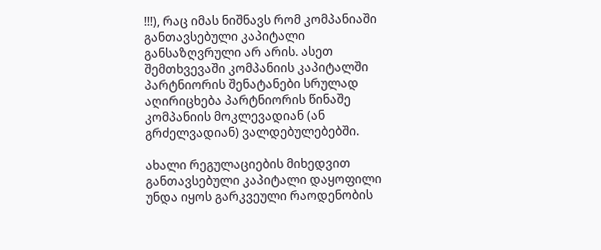!!!), რაც იმას ნიშნავს რომ კომპანიაში განთავსებული კაპიტალი განსაზღვრული არ არის. ასეთ შემთხვევაში კომპანიის კაპიტალში პარტნიორის შენატანები სრულად აღირიცხება პარტნიორის წინაშე კომპანიის მოკლევადიან (ან გრძელვადიან) ვალდებულებებში.

ახალი რეგულაციების მიხედვით განთავსებული კაპიტალი დაყოფილი უნდა იყოს გარკვეული რაოდენობის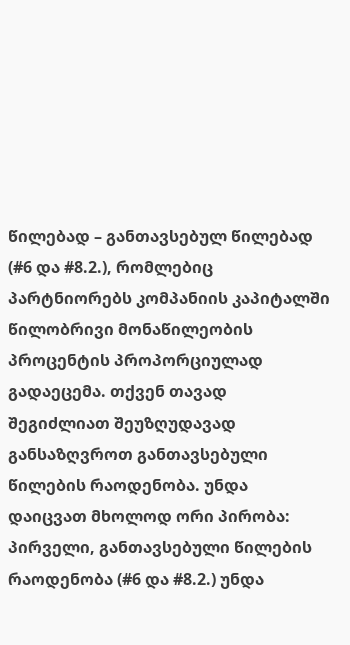წილებად – განთავსებულ წილებად (#6 და #8.2.), რომლებიც პარტნიორებს კომპანიის კაპიტალში წილობრივი მონაწილეობის პროცენტის პროპორციულად გადაეცემა. თქვენ თავად შეგიძლიათ შეუზღუდავად განსაზღვროთ განთავსებული წილების რაოდენობა. უნდა დაიცვათ მხოლოდ ორი პირობა: პირველი, განთავსებული წილების რაოდენობა (#6 და #8.2.) უნდა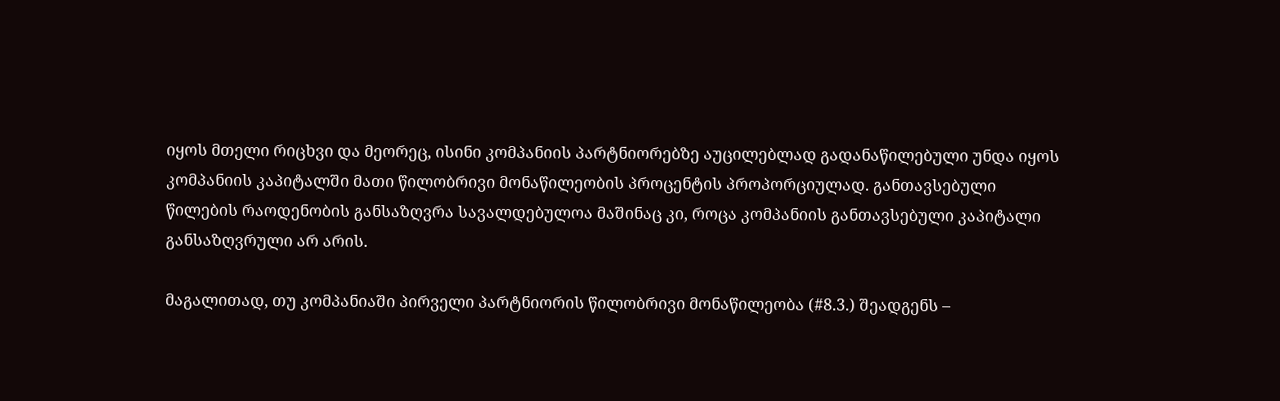იყოს მთელი რიცხვი და მეორეც, ისინი კომპანიის პარტნიორებზე აუცილებლად გადანაწილებული უნდა იყოს კომპანიის კაპიტალში მათი წილობრივი მონაწილეობის პროცენტის პროპორციულად. განთავსებული წილების რაოდენობის განსაზღვრა სავალდებულოა მაშინაც კი, როცა კომპანიის განთავსებული კაპიტალი განსაზღვრული არ არის.

მაგალითად, თუ კომპანიაში პირველი პარტნიორის წილობრივი მონაწილეობა (#8.3.) შეადგენს –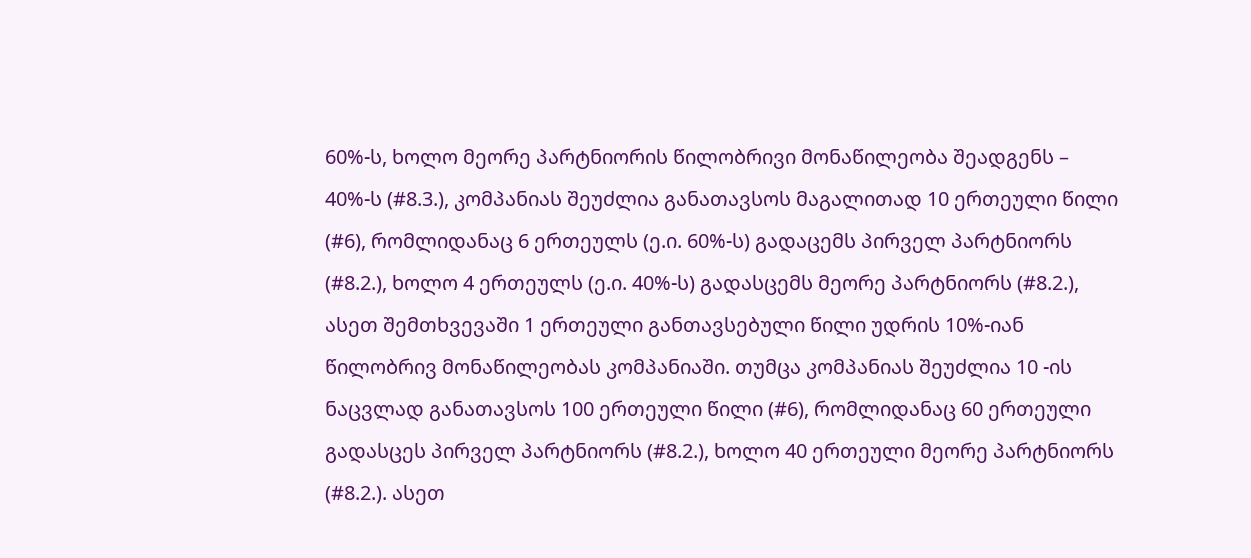60%-ს, ხოლო მეორე პარტნიორის წილობრივი მონაწილეობა შეადგენს – 40%-ს (#8.3.), კომპანიას შეუძლია განათავსოს მაგალითად 10 ერთეული წილი (#6), რომლიდანაც 6 ერთეულს (ე.ი. 60%-ს) გადაცემს პირველ პარტნიორს (#8.2.), ხოლო 4 ერთეულს (ე.ი. 40%-ს) გადასცემს მეორე პარტნიორს (#8.2.), ასეთ შემთხვევაში 1 ერთეული განთავსებული წილი უდრის 10%-იან წილობრივ მონაწილეობას კომპანიაში. თუმცა კომპანიას შეუძლია 10 -ის ნაცვლად განათავსოს 100 ერთეული წილი (#6), რომლიდანაც 60 ერთეული გადასცეს პირველ პარტნიორს (#8.2.), ხოლო 40 ერთეული მეორე პარტნიორს (#8.2.). ასეთ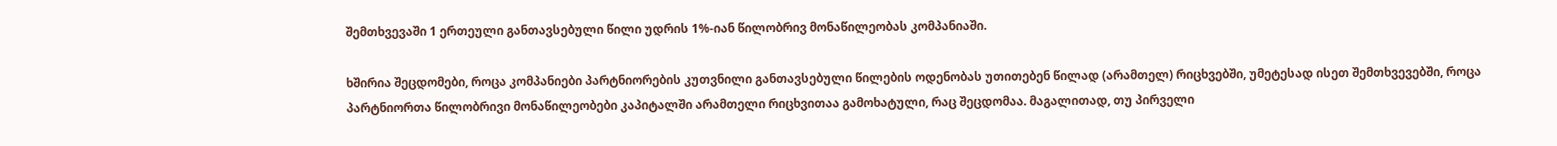შემთხვევაში 1 ერთეული განთავსებული წილი უდრის 1%-იან წილობრივ მონაწილეობას კომპანიაში.

ხშირია შეცდომები, როცა კომპანიები პარტნიორების კუთვნილი განთავსებული წილების ოდენობას უთითებენ წილად (არამთელ) რიცხვებში, უმეტესად ისეთ შემთხვევებში, როცა პარტნიორთა წილობრივი მონაწილეობები კაპიტალში არამთელი რიცხვითაა გამოხატული, რაც შეცდომაა. მაგალითად, თუ პირველი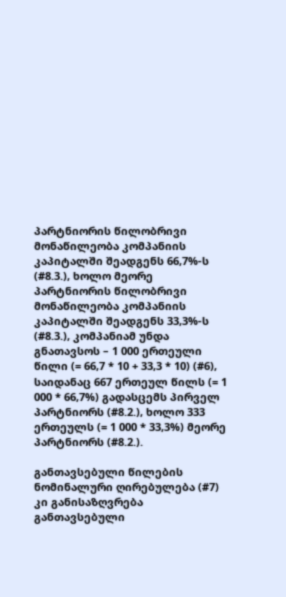პარტნიორის წილობრივი მონაწილეობა კომპანიის კაპიტალში შეადგენს 66,7%-ს (#8.3.), ხოლო მეორე პარტნიორის წილობრივი მონაწილეობა კომპანიის კაპიტალში შეადგენს 33,3%-ს (#8.3.), კომპანიამ უნდა გნათავსოს – 1 000 ერთეული წილი (= 66,7 * 10 + 33,3 * 10) (#6), საიდანაც 667 ერთეულ წილს (= 1 000 * 66,7%) გადასცემს პირველ პარტნიორს (#8.2.), ხოლო 333 ერთეულს (= 1 000 * 33,3%) მეორე პარტნიორს (#8.2.).

განთავსებული წილების ნომინალური ღირებულება (#7) კი განისაზღვრება განთავსებული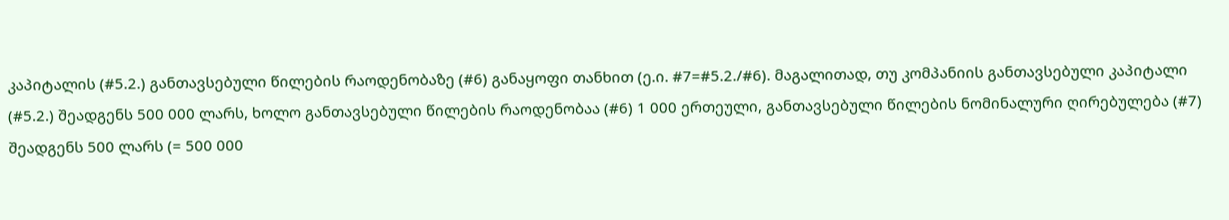კაპიტალის (#5.2.) განთავსებული წილების რაოდენობაზე (#6) განაყოფი თანხით (ე.ი. #7=#5.2./#6). მაგალითად, თუ კომპანიის განთავსებული კაპიტალი (#5.2.) შეადგენს 500 000 ლარს, ხოლო განთავსებული წილების რაოდენობაა (#6) 1 000 ერთეული, განთავსებული წილების ნომინალური ღირებულება (#7) შეადგენს 500 ლარს (= 500 000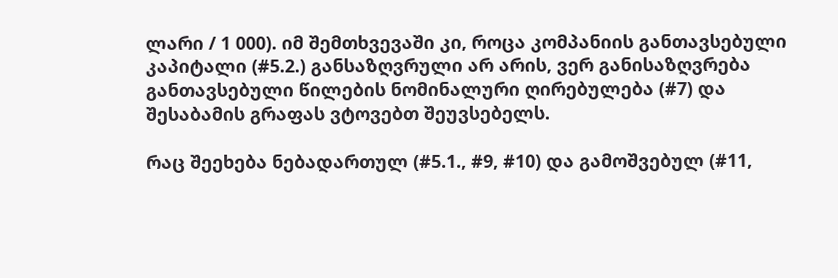ლარი / 1 000). იმ შემთხვევაში კი, როცა კომპანიის განთავსებული კაპიტალი (#5.2.) განსაზღვრული არ არის, ვერ განისაზღვრება განთავსებული წილების ნომინალური ღირებულება (#7) და შესაბამის გრაფას ვტოვებთ შეუვსებელს.

რაც შეეხება ნებადართულ (#5.1., #9, #10) და გამოშვებულ (#11,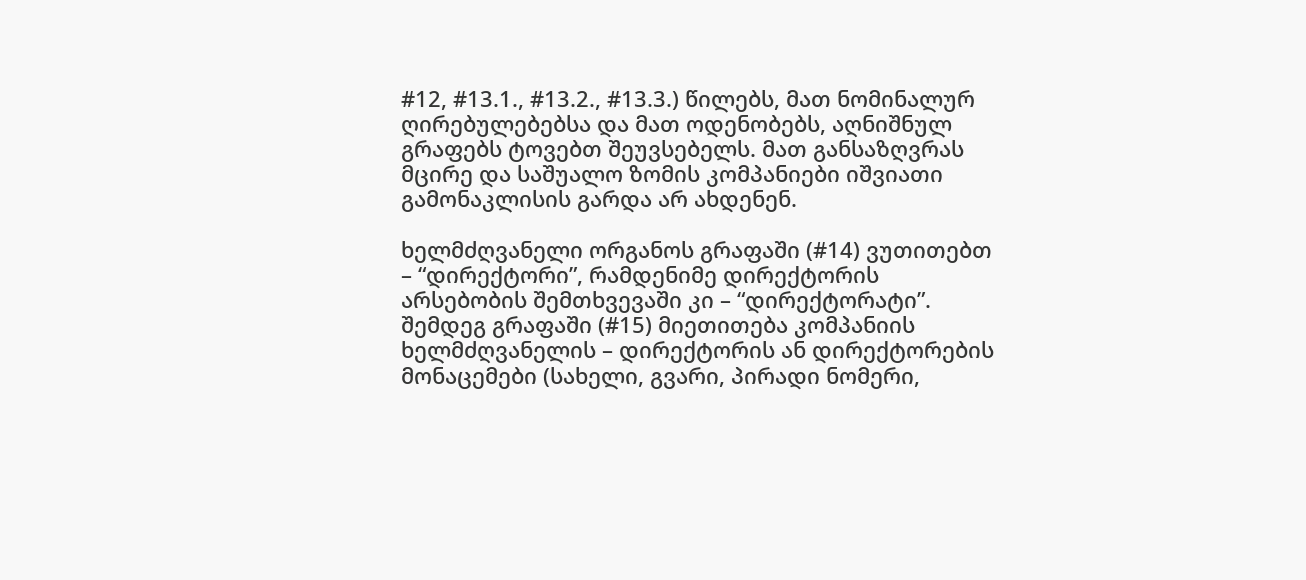#12, #13.1., #13.2., #13.3.) წილებს, მათ ნომინალურ ღირებულებებსა და მათ ოდენობებს, აღნიშნულ გრაფებს ტოვებთ შეუვსებელს. მათ განსაზღვრას მცირე და საშუალო ზომის კომპანიები იშვიათი გამონაკლისის გარდა არ ახდენენ.

ხელმძღვანელი ორგანოს გრაფაში (#14) ვუთითებთ – “დირექტორი”, რამდენიმე დირექტორის არსებობის შემთხვევაში კი – “დირექტორატი”. შემდეგ გრაფაში (#15) მიეთითება კომპანიის ხელმძღვანელის – დირექტორის ან დირექტორების მონაცემები (სახელი, გვარი, პირადი ნომერი,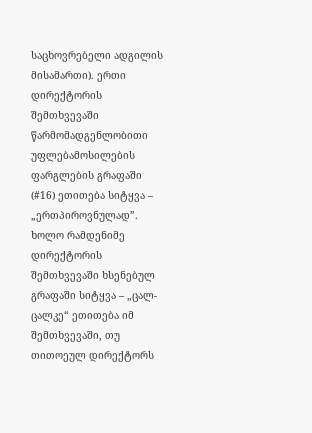საცხოვრებელი ადგილის მისამართი). ერთი დირექტორის შემთხვევაში წარმომადგენლობითი უფლებამოსილების ფარგლების გრაფაში (#16) ეთითება სიტყვა – „ერთპიროვნულად”. ხოლო რამდენიმე დირექტორის შემთხვევაში ხსენებულ გრაფაში სიტყვა – „ცალ-ცალკე“ ეთითება იმ შემთხვევაში, თუ თითოეულ დირექტორს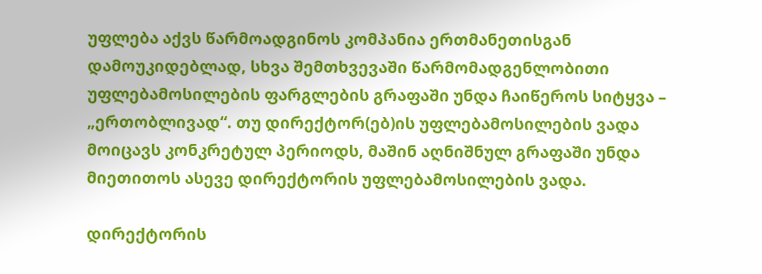უფლება აქვს წარმოადგინოს კომპანია ერთმანეთისგან დამოუკიდებლად, სხვა შემთხვევაში წარმომადგენლობითი უფლებამოსილების ფარგლების გრაფაში უნდა ჩაიწეროს სიტყვა – „ერთობლივად“. თუ დირექტორ(ებ)ის უფლებამოსილების ვადა მოიცავს კონკრეტულ პერიოდს, მაშინ აღნიშნულ გრაფაში უნდა მიეთითოს ასევე დირექტორის უფლებამოსილების ვადა.

დირექტორის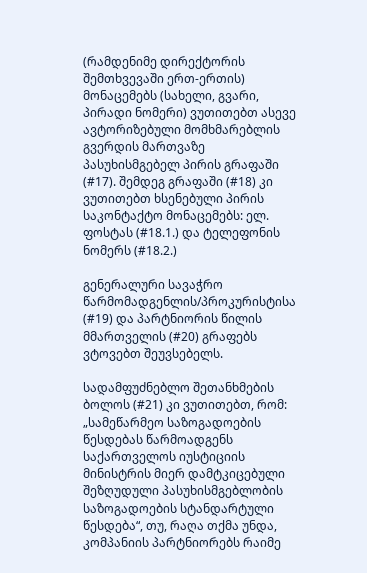(რამდენიმე დირექტორის შემთხვევაში ერთ-ერთის) მონაცემებს (სახელი, გვარი, პირადი ნომერი) ვუთითებთ ასევე ავტორიზებული მომხმარებლის გვერდის მართვაზე პასუხისმგებელ პირის გრაფაში (#17). შემდეგ გრაფაში (#18) კი ვუთითებთ ხსენებული პირის საკონტაქტო მონაცემებს: ელ. ფოსტას (#18.1.) და ტელეფონის ნომერს (#18.2.)

გენერალური სავაჭრო წარმომადგენლის/პროკურისტისა (#19) და პარტნიორის წილის მმართველის (#20) გრაფებს ვტოვებთ შეუვსებელს.

სადამფუძნებლო შეთანხმების ბოლოს (#21) კი ვუთითებთ, რომ: „სამეწარმეო საზოგადოების წესდებას წარმოადგენს საქართველოს იუსტიციის მინისტრის მიერ დამტკიცებული შეზღუდული პასუხისმგებლობის საზოგადოების სტანდარტული წესდება“, თუ, რაღა თქმა უნდა, კომპანიის პარტნიორებს რაიმე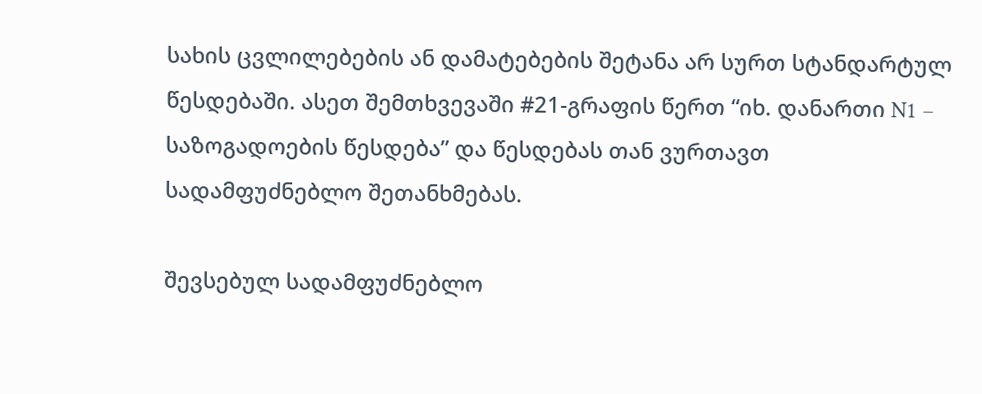სახის ცვლილებების ან დამატებების შეტანა არ სურთ სტანდარტულ წესდებაში. ასეთ შემთხვევაში #21-გრაფის წერთ “იხ. დანართი N1 – საზოგადოების წესდება” და წესდებას თან ვურთავთ სადამფუძნებლო შეთანხმებას.

შევსებულ სადამფუძნებლო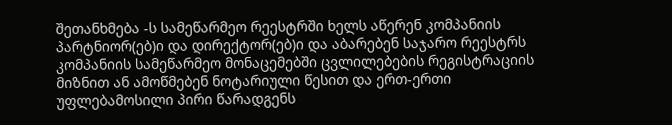შეთანხმება -ს სამეწარმეო რეესტრში ხელს აწერენ კომპანიის პარტნიორ(ებ)ი და დირექტორ(ებ)ი და აბარებენ საჯარო რეესტრს კომპანიის სამეწარმეო მონაცემებში ცვლილებების რეგისტრაციის მიზნით ან ამოწმებენ ნოტარიული წესით და ერთ-ერთი უფლებამოსილი პირი წარადგენს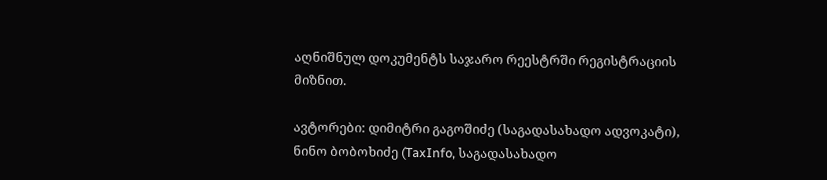აღნიშნულ დოკუმენტს საჯარო რეესტრში რეგისტრაციის მიზნით.

ავტორები: დიმიტრი გაგოშიძე (საგადასახადო ადვოკატი), ნინო ბობოხიძე (TaxInfo, საგადასახადო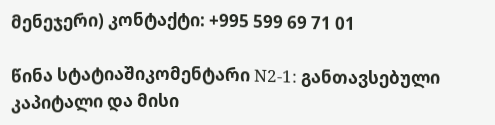მენეჯერი) კონტაქტი: +995 599 69 71 01

წინა სტატიაშიკომენტარი N2-1: განთავსებული კაპიტალი და მისი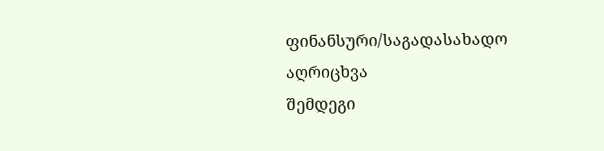ფინანსური/საგადასახადო აღრიცხვა
შემდეგი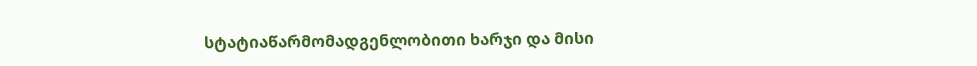სტატიაწარმომადგენლობითი ხარჯი და მისი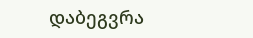დაბეგვრა